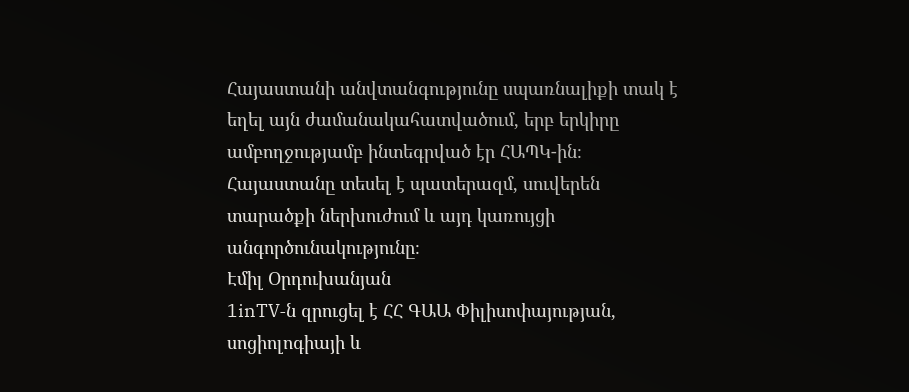Հայաստանի անվտանգությունը սպառնալիքի տակ է եղել այն ժամանակահատվածում, երբ երկիրը ամբողջությամբ ինտեգրված էր ՀԱՊԿ-ին։ Հայաստանը տեսել է պատերազմ, սուվերեն տարածքի ներխուժում և այդ կառույցի անգործունակությունը։
Էմիլ Օրդուխանյան
1inTV‑ն զրուցել է ՀՀ ԳԱԱ Փիլիսոփայության, սոցիոլոգիայի և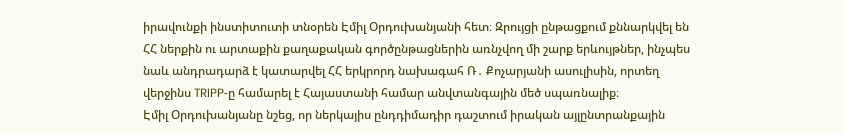իրավունքի ինստիտուտի տնօրեն Էմիլ Օրդուխանյանի հետ։ Զրույցի ընթացքում քննարկվել են ՀՀ ներքին ու արտաքին քաղաքական գործընթացներին առնչվող մի շարք երևույթներ, ինչպես նաև անդրադարձ է կատարվել ՀՀ երկրորդ նախագահ Ռ․ Քոչարյանի ասուլիսին, որտեղ վերջինս TRIPP‑ը համարել է Հայաստանի համար անվտանգային մեծ սպառնալիք։
Էմիլ Օրդուխանյանը նշեց, որ ներկայիս ընդդիմադիր դաշտում իրական այլընտրանքային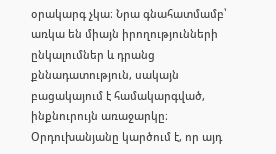օրակարգ չկա։ Նրա գնահատմամբ՝ առկա են միայն իրողությունների ընկալումներ և դրանց քննադատություն, սակայն բացակայում է համակարգված, ինքնուրույն առաջարկը։
Օրդուխանյանը կարծում է, որ այդ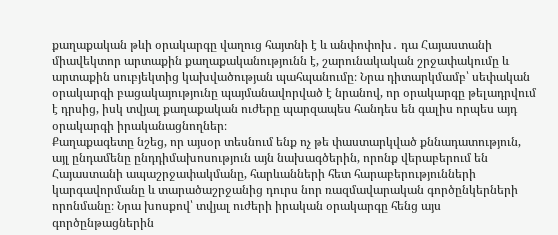քաղաքական թևի օրակարգը վաղուց հայտնի է և անփոփոխ․ դա Հայաստանի միավեկտոր արտաքին քաղաքականությունն է, շարունակական շրջափակումը և արտաքին սուբյեկտից կախվածության պահպանումը։ Նրա դիտարկմամբ՝ սեփական օրակարգի բացակայությունը պայմանավորված է նրանով, որ օրակարգը թելադրվում է դրսից, իսկ տվյալ քաղաքական ուժերը պարզապես հանդես են գալիս որպես այդ օրակարգի իրականացնողներ։
Քաղաքագետը նշեց, որ այսօր տեսնում ենք ոչ թե փաստարկված քննադատություն, այլ ընդամենը ընդդիմախոսություն այն նախագծերին, որոնք վերաբերում են Հայաստանի ապաշրջափակմանը, հարևանների հետ հարաբերությունների կարգավորմանը և տարածաշրջանից դուրս նոր ռազմավարական գործընկերների որոնմանը։ Նրա խոսքով՝ տվյալ ուժերի իրական օրակարգը հենց այս գործընթացներին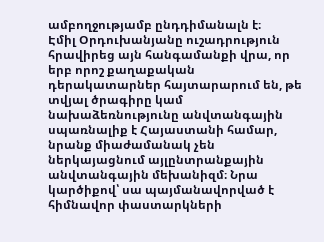ամբողջությամբ ընդդիմանալն է։
Էմիլ Օրդուխանյանը ուշադրություն հրավիրեց այն հանգամանքի վրա, որ երբ որոշ քաղաքական դերակատարներ հայտարարում են, թե տվյալ ծրագիրը կամ նախաձեռնությունը անվտանգային սպառնալիք է Հայաստանի համար, նրանք միաժամանակ չեն ներկայացնում այլընտրանքային անվտանգային մեխանիզմ։ Նրա կարծիքով՝ սա պայմանավորված է հիմնավոր փաստարկների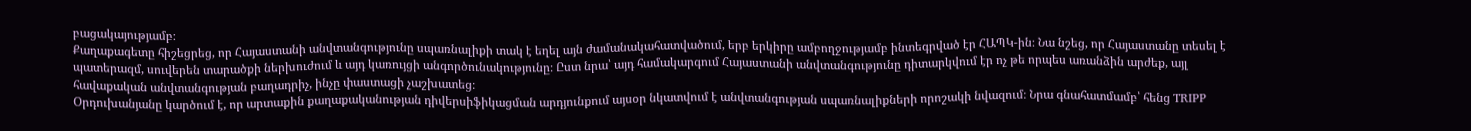բացակայությամբ։
Քաղաքագետը հիշեցրեց, որ Հայաստանի անվտանգությունը սպառնալիքի տակ է եղել այն ժամանակահատվածում, երբ երկիրը ամբողջությամբ ինտեգրված էր ՀԱՊԿ-ին։ Նա նշեց, որ Հայաստանը տեսել է պատերազմ, սուվերեն տարածքի ներխուժում և այդ կառույցի անգործունակությունը։ Ըստ նրա՝ այդ համակարգում Հայաստանի անվտանգությունը դիտարկվում էր ոչ թե որպես առանձին արժեք, այլ հավաքական անվտանգության բաղադրիչ, ինչը փաստացի չաշխատեց։
Օրդուխանյանը կարծում է, որ արտաքին քաղաքականության դիվերսիֆիկացման արդյունքում այսօր նկատվում է անվտանգության սպառնալիքների որոշակի նվազում։ Նրա գնահատմամբ՝ հենց TRIPP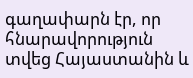գաղափարն էր, որ հնարավորություն տվեց Հայաստանին և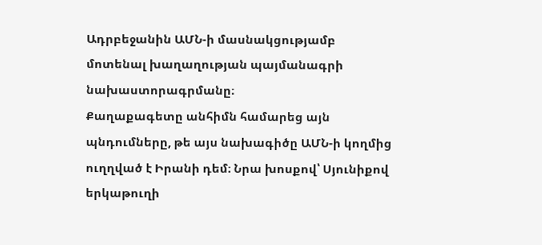Ադրբեջանին ԱՄՆ‑ի մասնակցությամբ մոտենալ խաղաղության պայմանագրի նախաստորագրմանը։
Քաղաքագետը անհիմն համարեց այն պնդումները, թե այս նախագիծը ԱՄՆ‑ի կողմից ուղղված է Իրանի դեմ։ Նրա խոսքով՝ Սյունիքով երկաթուղի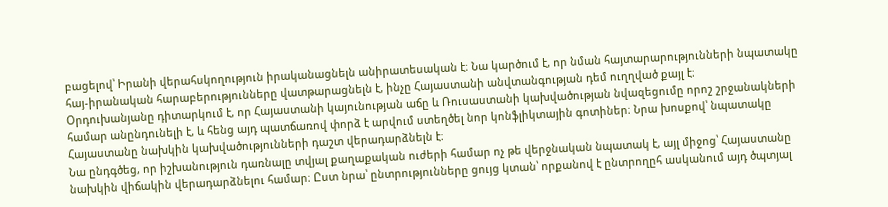բացելով՝ Իրանի վերահսկողություն իրականացնելն անիրատեսական է։ Նա կարծում է, որ նման հայտարարությունների նպատակը հայ-իրանական հարաբերությունները վատթարացնելն է, ինչը Հայաստանի անվտանգության դեմ ուղղված քայլ է։
Օրդուխանյանը դիտարկում է, որ Հայաստանի կայունության աճը և Ռուսաստանի կախվածության նվազեցումը որոշ շրջանակների համար անընդունելի է, և հենց այդ պատճառով փորձ է արվում ստեղծել նոր կոնֆլիկտային գոտիներ։ Նրա խոսքով՝ նպատակը Հայաստանը նախկին կախվածությունների դաշտ վերադարձնելն է։
Նա ընդգծեց, որ իշխանություն դառնալը տվյալ քաղաքական ուժերի համար ոչ թե վերջնական նպատակ է, այլ միջոց՝ Հայաստանը նախկին վիճակին վերադարձնելու համար։ Ըստ նրա՝ ընտրությունները ցույց կտան՝ որքանով է ընտրողըհ ասկանում այդ ծպտյալ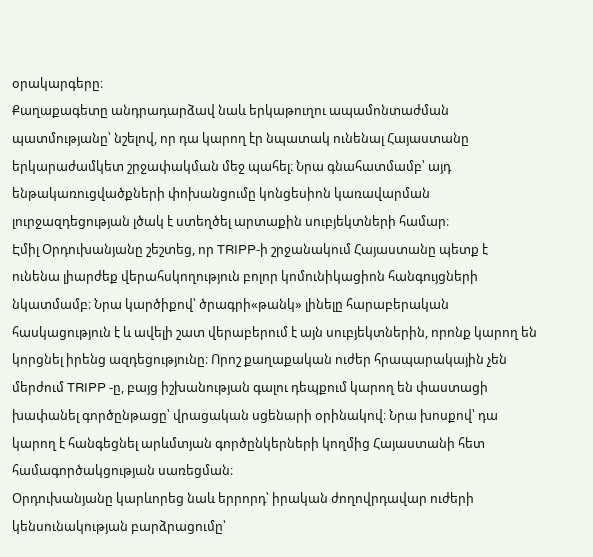օրակարգերը։
Քաղաքագետը անդրադարձավ նաև երկաթուղու ապամոնտաժման պատմությանը՝ նշելով, որ դա կարող էր նպատակ ունենալ Հայաստանը երկարաժամկետ շրջափակման մեջ պահել։ Նրա գնահատմամբ՝ այդ ենթակառուցվածքների փոխանցումը կոնցեսիոն կառավարման լուրջազդեցության լծակ է ստեղծել արտաքին սուբյեկտների համար։
Էմիլ Օրդուխանյանը շեշտեց, որ TRIPP‑ի շրջանակում Հայաստանը պետք է ունենա լիարժեք վերահսկողություն բոլոր կոմունիկացիոն հանգույցների նկատմամբ։ Նրա կարծիքով՝ ծրագրի«թանկ» լինելը հարաբերական հասկացություն է և ավելի շատ վերաբերում է այն սուբյեկտներին, որոնք կարող են կորցնել իրենց ազդեցությունը։ Որոշ քաղաքական ուժեր հրապարակային չեն մերժում TRIPP ‑ը, բայց իշխանության գալու դեպքում կարող են փաստացի խափանել գործընթացը՝ վրացական սցենարի օրինակով։ Նրա խոսքով՝ դա կարող է հանգեցնել արևմտյան գործընկերների կողմից Հայաստանի հետ համագործակցության սառեցման։
Օրդուխանյանը կարևորեց նաև երրորդ՝ իրական ժողովրդավար ուժերի կենսունակության բարձրացումը՝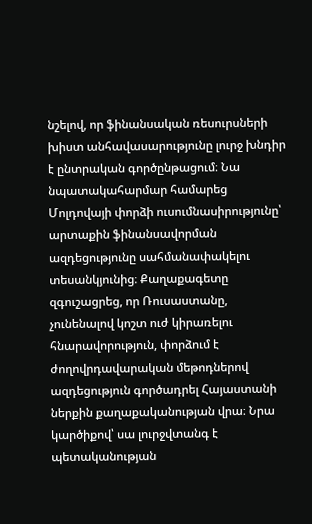նշելով, որ ֆինանսական ռեսուրսների խիստ անհավասարությունը լուրջ խնդիր է ընտրական գործընթացում։ Նա նպատակահարմար համարեց Մոլդովայի փորձի ուսումնասիրությունը՝ արտաքին ֆինանսավորման ազդեցությունը սահմանափակելու տեսանկյունից։ Քաղաքագետը զգուշացրեց, որ Ռուսաստանը, չունենալով կոշտ ուժ կիրառելու հնարավորություն, փորձում է ժողովրդավարական մեթոդներով ազդեցություն գործադրել Հայաստանի ներքին քաղաքականության վրա։ Նրա կարծիքով՝ սա լուրջվտանգ է պետականության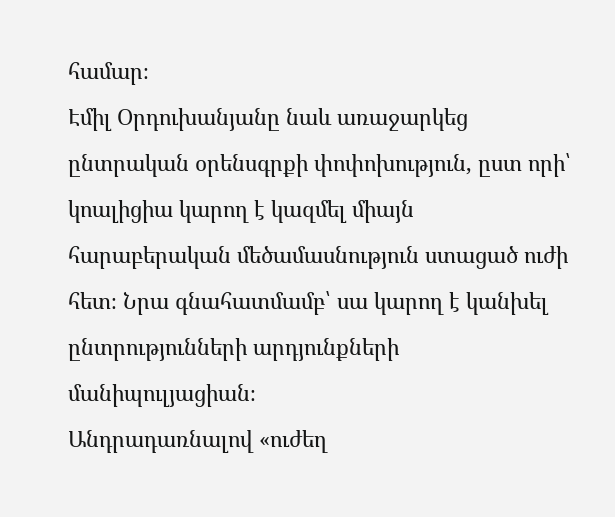համար։
Էմիլ Օրդուխանյանը նաև առաջարկեց ընտրական օրենսգրքի փոփոխություն, ըստ որի՝ կոալիցիա կարող է կազմել միայն հարաբերական մեծամասնություն ստացած ուժի հետ։ Նրա գնահատմամբ՝ սա կարող է կանխել ընտրությունների արդյունքների մանիպուլյացիան։
Անդրադառնալով «ուժեղ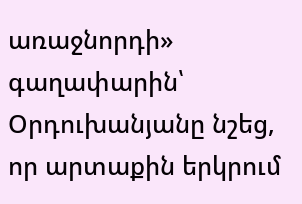առաջնորդի» գաղափարին՝ Օրդուխանյանը նշեց, որ արտաքին երկրում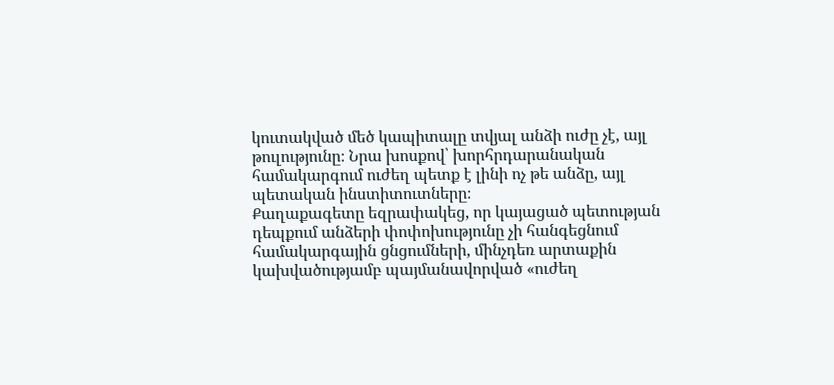կուտակված մեծ կապիտալը տվյալ անձի ուժը չէ, այլ թուլությունը։ Նրա խոսքով՝ խորհրդարանական համակարգում ուժեղ պետք է լինի ոչ թե անձը, այլ պետական ինստիտուտները։
Քաղաքագետը եզրափակեց, որ կայացած պետության դեպքում անձերի փոփոխությունը չի հանգեցնում համակարգային ցնցումների, մինչդեռ արտաքին կախվածությամբ պայմանավորված «ուժեղ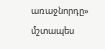առաջնորդը» մշտապես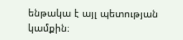ենթակա է այլ պետության կամքին։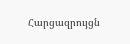Հարցազրույցն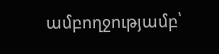ամբողջությամբ՝